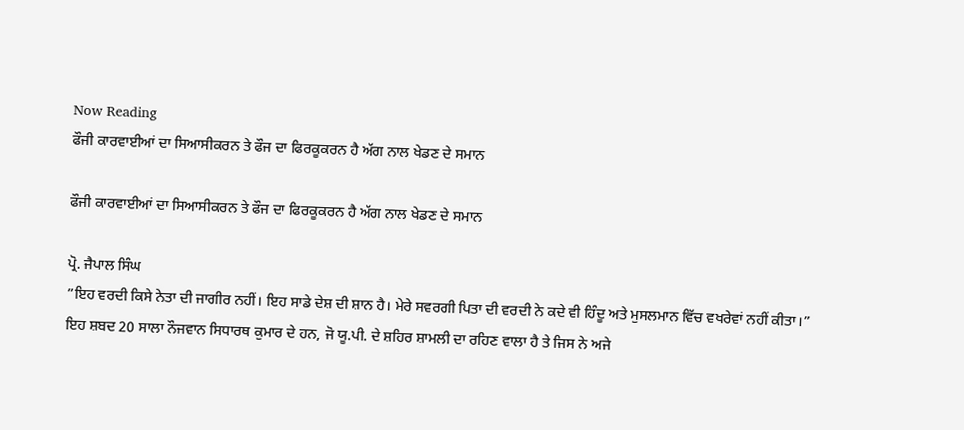Now Reading
ਫੌਜੀ ਕਾਰਵਾਈਆਂ ਦਾ ਸਿਆਸੀਕਰਨ ਤੇ ਫੌਜ ਦਾ ਫਿਰਕੂਕਰਨ ਹੈ ਅੱਗ ਨਾਲ ਖੇਡਣ ਦੇ ਸਮਾਨ

ਫੌਜੀ ਕਾਰਵਾਈਆਂ ਦਾ ਸਿਆਸੀਕਰਨ ਤੇ ਫੌਜ ਦਾ ਫਿਰਕੂਕਰਨ ਹੈ ਅੱਗ ਨਾਲ ਖੇਡਣ ਦੇ ਸਮਾਨ

ਪ੍ਰੋ. ਜੈਪਾਲ ਸਿੰਘ
”ਇਹ ਵਰਦੀ ਕਿਸੇ ਨੇਤਾ ਦੀ ਜਾਗੀਰ ਨਹੀਂ। ਇਹ ਸਾਡੇ ਦੇਸ਼ ਦੀ ਸ਼ਾਨ ਹੈ। ਮੇਰੇ ਸਵਰਗੀ ਪਿਤਾ ਦੀ ਵਰਦੀ ਨੇ ਕਦੇ ਵੀ ਹਿੰਦੂ ਅਤੇ ਮੁਸਲਮਾਨ ਵਿੱਚ ਵਖਰੇਵਾਂ ਨਹੀਂ ਕੀਤਾ।” ਇਹ ਸ਼ਬਦ 20 ਸਾਲਾ ਨੌਜਵਾਨ ਸਿਧਾਰਥ ਕੁਮਾਰ ਦੇ ਹਨ, ਜੋ ਯੂ.ਪੀ. ਦੇ ਸ਼ਹਿਰ ਸ਼ਾਮਲੀ ਦਾ ਰਹਿਣ ਵਾਲਾ ਹੈ ਤੇ ਜਿਸ ਨੇ ਅਜੇ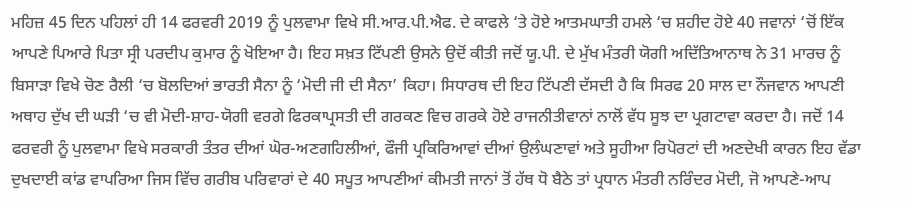ਮਹਿਜ਼ 45 ਦਿਨ ਪਹਿਲਾਂ ਹੀ 14 ਫਰਵਰੀ 2019 ਨੂੰ ਪੁਲਵਾਮਾ ਵਿਖੇ ਸੀ.ਆਰ.ਪੀ.ਐਫ. ਦੇ ਕਾਫਲੇ ‘ਤੇ ਹੋਏ ਆਤਮਘਾਤੀ ਹਮਲੇ ‘ਚ ਸ਼ਹੀਦ ਹੋਏ 40 ਜਵਾਨਾਂ ‘ਚੋਂ ਇੱਕ ਆਪਣੇ ਪਿਆਰੇ ਪਿਤਾ ਸ੍ਰੀ ਪਰਦੀਪ ਕੁਮਾਰ ਨੂੰ ਖੋਇਆ ਹੈ। ਇਹ ਸਖ਼ਤ ਟਿੱਪਣੀ ਉਸਨੇ ਉਦੋਂ ਕੀਤੀ ਜਦੋਂ ਯੂ.ਪੀ. ਦੇ ਮੁੱਖ ਮੰਤਰੀ ਯੋਗੀ ਅਦਿੱਤਿਆਨਾਥ ਨੇ 31 ਮਾਰਚ ਨੂੰ ਬਿਸਾੜਾ ਵਿਖੇ ਚੋਣ ਰੈਲੀ ‘ਚ ਬੋਲਦਿਆਂ ਭਾਰਤੀ ਸੈਨਾ ਨੂੰ ‘ਮੋਦੀ ਜੀ ਦੀ ਸੈਨਾ’ ਕਿਹਾ। ਸਿਧਾਰਥ ਦੀ ਇਹ ਟਿੱਪਣੀ ਦੱਸਦੀ ਹੈ ਕਿ ਸਿਰਫ 20 ਸਾਲ ਦਾ ਨੌਜਵਾਨ ਆਪਣੀ ਅਥਾਹ ਦੁੱਖ ਦੀ ਘੜੀ ‘ਚ ਵੀ ਮੋਦੀ-ਸ਼ਾਹ-ਯੋਗੀ ਵਰਗੇ ਫਿਰਕਾਪ੍ਰਸਤੀ ਦੀ ਗਰਕਣ ਵਿਚ ਗਰਕੇ ਹੋਏ ਰਾਜਨੀਤੀਵਾਨਾਂ ਨਾਲੋਂ ਵੱਧ ਸੂਝ ਦਾ ਪ੍ਰਗਟਾਵਾ ਕਰਦਾ ਹੈ। ਜਦੋਂ 14 ਫਰਵਰੀ ਨੂੰ ਪੁਲਵਾਮਾ ਵਿਖੇ ਸਰਕਾਰੀ ਤੰਤਰ ਦੀਆਂ ਘੋਰ-ਅਣਗਹਿਲੀਆਂ, ਫੌਜੀ ਪ੍ਰਕਿਰਿਆਵਾਂ ਦੀਆਂ ਉਲੰਘਣਾਵਾਂ ਅਤੇ ਸੂਹੀਆ ਰਿਪੋਰਟਾਂ ਦੀ ਅਣਦੇਖੀ ਕਾਰਨ ਇਹ ਵੱਡਾ ਦੁਖਦਾਈ ਕਾਂਡ ਵਾਪਰਿਆ ਜਿਸ ਵਿੱਚ ਗਰੀਬ ਪਰਿਵਾਰਾਂ ਦੇ 40 ਸਪੂਤ ਆਪਣੀਆਂ ਕੀਮਤੀ ਜਾਨਾਂ ਤੋਂ ਹੱਥ ਧੋ ਬੈਠੇ ਤਾਂ ਪ੍ਰਧਾਨ ਮੰਤਰੀ ਨਰਿੰਦਰ ਮੋਦੀ, ਜੋ ਆਪਣੇ-ਆਪ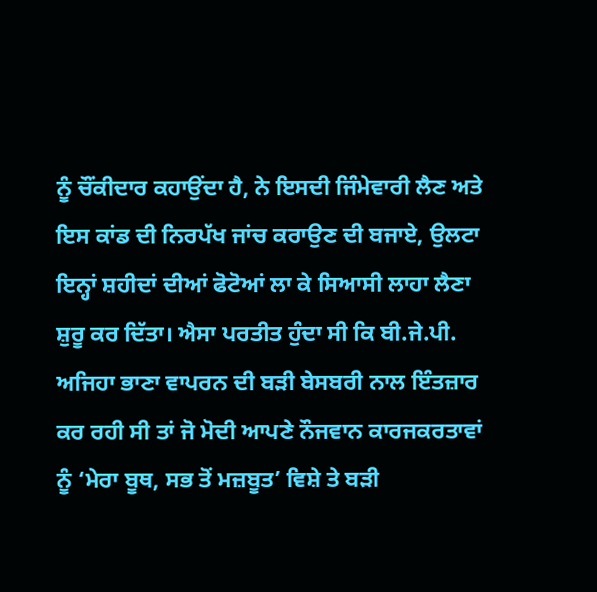ਨੂੰ ਚੌਂਕੀਦਾਰ ਕਹਾਉਂਦਾ ਹੈ, ਨੇ ਇਸਦੀ ਜਿੰਮੇਵਾਰੀ ਲੈਣ ਅਤੇ ਇਸ ਕਾਂਡ ਦੀ ਨਿਰਪੱਖ ਜਾਂਚ ਕਰਾਉਣ ਦੀ ਬਜਾਏ, ਉਲਟਾ ਇਨ੍ਹਾਂ ਸ਼ਹੀਦਾਂ ਦੀਆਂ ਫੋਟੋਆਂ ਲਾ ਕੇ ਸਿਆਸੀ ਲਾਹਾ ਲੈਣਾ ਸ਼ੁਰੂ ਕਰ ਦਿੱਤਾ। ਐਸਾ ਪਰਤੀਤ ਹੁੰਦਾ ਸੀ ਕਿ ਬੀ.ਜੇ.ਪੀ. ਅਜਿਹਾ ਭਾਣਾ ਵਾਪਰਨ ਦੀ ਬੜੀ ਬੇਸਬਰੀ ਨਾਲ ਇੰਤਜ਼ਾਰ ਕਰ ਰਹੀ ਸੀ ਤਾਂ ਜੋ ਮੋਦੀ ਆਪਣੇ ਨੌਜਵਾਨ ਕਾਰਜਕਰਤਾਵਾਂ ਨੂੰ ‘ਮੇਰਾ ਬੂਥ, ਸਭ ਤੋਂ ਮਜ਼ਬੂਤ’ ਵਿਸ਼ੇ ਤੇ ਬੜੀ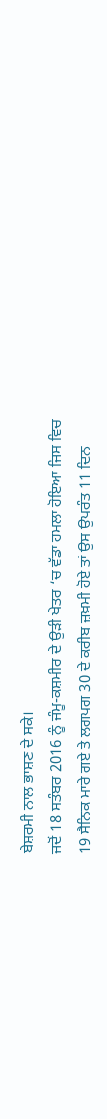ਬੇਸ਼ਰਮੀ ਨਾਲ ਭਾਸ਼ਣ ਦੇ ਸਕੇ।
ਜਦੋਂ 18 ਸਤੰਬਰ 2016 ਨੂੰ ਜੰਮੂ-ਕਸ਼ਮੀਰ ਦੇ ਉੜੀ ਖੇਤਰ ‘ਚ ਵੱਡਾ ਹਮਲਾ ਹੋਇਆ ਜਿਸ ਵਿਚ 19 ਸੈਨਿਕ ਮਾਰੇ ਗਏ ਤੇ ਲਗਪਗ 30 ਦੇ ਕਰੀਬ ਜ਼ਖ਼ਮੀ ਹੋਏ ਤਾਂ ਉਸ ਉਪਰੰਤ 11 ਦਿਨ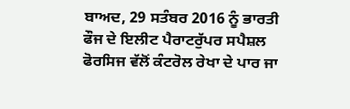ਬਾਅਦ, 29 ਸਤੰਬਰ 2016 ਨੂੰ ਭਾਰਤੀ ਫੌਜ ਦੇ ਇਲੀਟ ਪੈਰਾਟਰੁੱਪਰ ਸਪੈਸ਼ਲ ਫੋਰਸਿਜ ਵੱਲੋਂ ਕੰਟਰੋਲ ਰੇਖਾ ਦੇ ਪਾਰ ਜਾ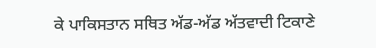ਕੇ ਪਾਕਿਸਤਾਨ ਸਥਿਤ ਅੱਡ-ਅੱਡ ਅੱਤਵਾਦੀ ਟਿਕਾਣੇ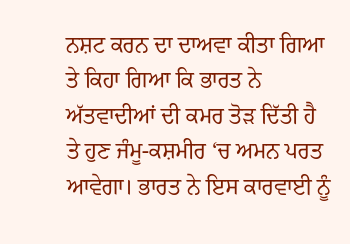ਨਸ਼ਟ ਕਰਨ ਦਾ ਦਾਅਵਾ ਕੀਤਾ ਗਿਆ ਤੇ ਕਿਹਾ ਗਿਆ ਕਿ ਭਾਰਤ ਨੇ ਅੱਤਵਾਦੀਆਂ ਦੀ ਕਮਰ ਤੋੜ ਦਿੱਤੀ ਹੈ ਤੇ ਹੁਣ ਜੰਮੂ-ਕਸ਼ਮੀਰ ‘ਚ ਅਮਨ ਪਰਤ ਆਵੇਗਾ। ਭਾਰਤ ਨੇ ਇਸ ਕਾਰਵਾਈ ਨੂੰ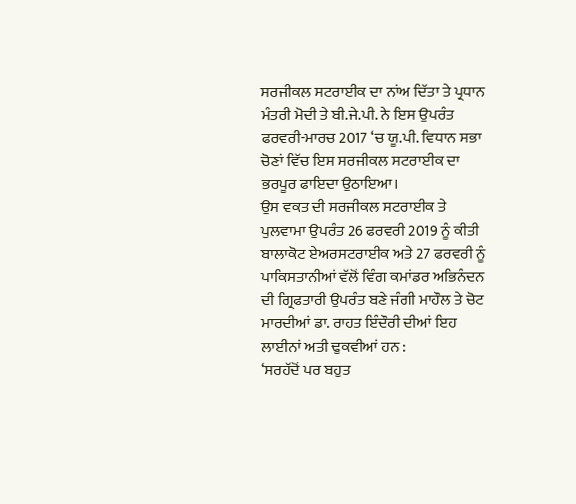ਸਰਜੀਕਲ ਸਟਰਾਈਕ ਦਾ ਨਾਂਅ ਦਿੱਤਾ ਤੇ ਪ੍ਰਧਾਨ ਮੰਤਰੀ ਮੋਦੀ ਤੇ ਬੀ.ਜੇ.ਪੀ. ਨੇ ਇਸ ਉਪਰੰਤ ਫਰਵਰੀ-ਮਾਰਚ 2017 ‘ਚ ਯੂ.ਪੀ. ਵਿਧਾਨ ਸਭਾ ਚੋਣਾਂ ਵਿੱਚ ਇਸ ਸਰਜੀਕਲ ਸਟਰਾਈਕ ਦਾ ਭਰਪੂਰ ਫਾਇਦਾ ਉਠਾਇਆ।
ਉਸ ਵਕਤ ਦੀ ਸਰਜੀਕਲ ਸਟਰਾਈਕ ਤੇ ਪੁਲਵਾਮਾ ਉਪਰੰਤ 26 ਫਰਵਰੀ 2019 ਨੂੰ ਕੀਤੀ ਬਾਲਾਕੋਟ ਏਅਰਸਟਰਾਈਕ ਅਤੇ 27 ਫਰਵਰੀ ਨੂੰ ਪਾਕਿਸਤਾਨੀਆਂ ਵੱਲੋਂ ਵਿੰਗ ਕਮਾਂਡਰ ਅਭਿਨੰਦਨ ਦੀ ਗ੍ਰਿਫਤਾਰੀ ਉਪਰੰਤ ਬਣੇ ਜੰਗੀ ਮਾਹੌਲ ਤੇ ਚੋਟ ਮਾਰਦੀਆਂ ਡਾ. ਰਾਹਤ ਇੰਦੌਰੀ ਦੀਆਂ ਇਹ ਲਾਈਨਾਂ ਅਤੀ ਢੁਕਵੀਆਂ ਹਨ :
‘ਸਰਹੱਦੋਂ ਪਰ ਬਹੁਤ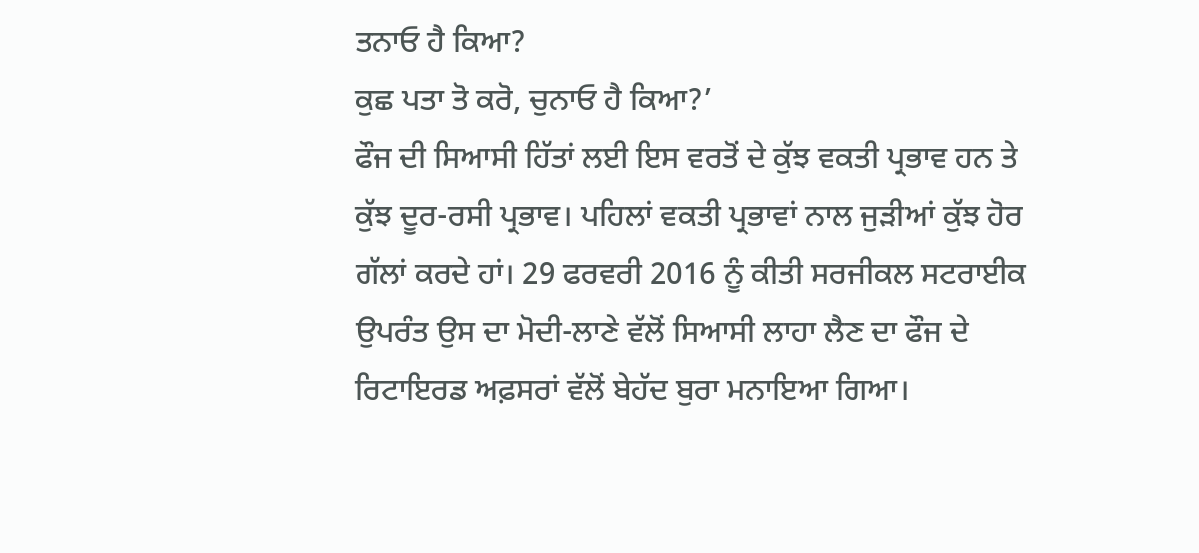ਤਨਾਓ ਹੈ ਕਿਆ?
ਕੁਛ ਪਤਾ ਤੋ ਕਰੋ, ਚੁਨਾਓ ਹੈ ਕਿਆ?’
ਫੌਜ ਦੀ ਸਿਆਸੀ ਹਿੱਤਾਂ ਲਈ ਇਸ ਵਰਤੋਂ ਦੇ ਕੁੱਝ ਵਕਤੀ ਪ੍ਰਭਾਵ ਹਨ ਤੇ ਕੁੱਝ ਦੂਰ-ਰਸੀ ਪ੍ਰਭਾਵ। ਪਹਿਲਾਂ ਵਕਤੀ ਪ੍ਰਭਾਵਾਂ ਨਾਲ ਜੁੜੀਆਂ ਕੁੱਝ ਹੋਰ ਗੱਲਾਂ ਕਰਦੇ ਹਾਂ। 29 ਫਰਵਰੀ 2016 ਨੂੰ ਕੀਤੀ ਸਰਜੀਕਲ ਸਟਰਾਈਕ ਉਪਰੰਤ ਉਸ ਦਾ ਮੋਦੀ-ਲਾਣੇ ਵੱਲੋਂ ਸਿਆਸੀ ਲਾਹਾ ਲੈਣ ਦਾ ਫੌਜ ਦੇ ਰਿਟਾਇਰਡ ਅਫ਼ਸਰਾਂ ਵੱਲੋਂ ਬੇਹੱਦ ਬੁਰਾ ਮਨਾਇਆ ਗਿਆ।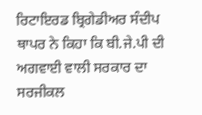ਰਿਟਾਇਰਡ ਬ੍ਰਿਗੇਡੀਅਰ ਸੰਦੀਪ ਥਾਪਰ ਨੇ ਕਿਹਾ ਕਿ ਬੀ.ਜੇ.ਪੀ ਦੀ ਅਗਵਾਈ ਵਾਲੀ ਸਰਕਾਰ ਦਾ ਸਰਜੀਕਲ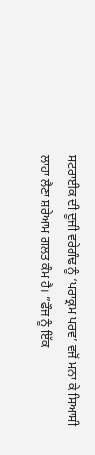ਸਟਰਾਈਕ ਦੀ ਦੂਜੀ ਵਰੇਗੰਢ ਨੂੰ ‘ਪਰਾਕ੍ਰਮ ਪਰਵ’ ਵਜੋਂ ਮਨਾ ਕੇ ਸਿਆਸੀ ਲਾਹਾ ਲੈਣਾ ਸ਼ਰੇਆਮ ਗਲਤ ਕੰਮ ਹੈ। ”ਫੌਜ ਨੂੰ ਇੱਕ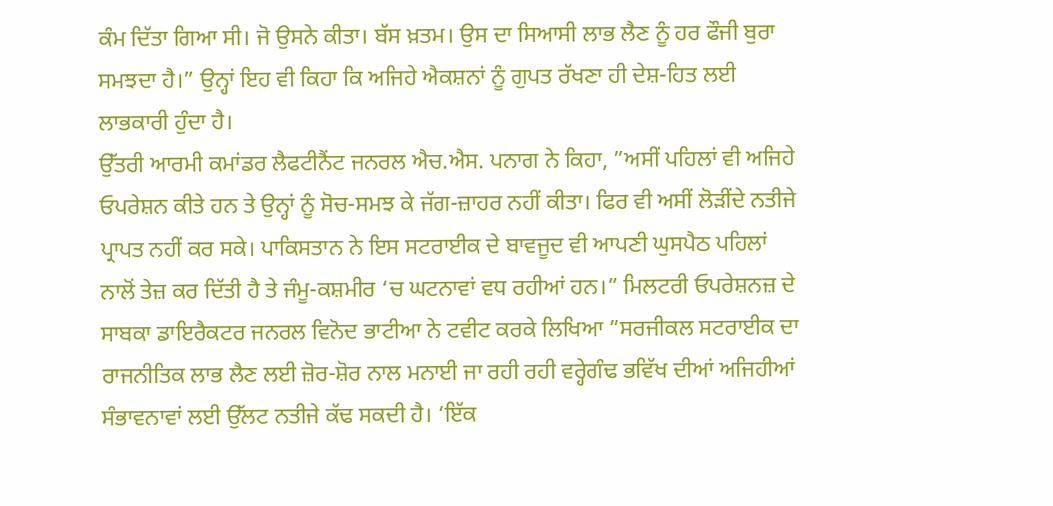ਕੰਮ ਦਿੱਤਾ ਗਿਆ ਸੀ। ਜੋ ਉਸਨੇ ਕੀਤਾ। ਬੱਸ ਖ਼ਤਮ। ਉਸ ਦਾ ਸਿਆਸੀ ਲਾਭ ਲੈਣ ਨੂੰ ਹਰ ਫੌਜੀ ਬੁਰਾ ਸਮਝਦਾ ਹੈ।” ਉਨ੍ਹਾਂ ਇਹ ਵੀ ਕਿਹਾ ਕਿ ਅਜਿਹੇ ਐਕਸ਼ਨਾਂ ਨੂੰ ਗੁਪਤ ਰੱਖਣਾ ਹੀ ਦੇਸ਼-ਹਿਤ ਲਈ ਲਾਭਕਾਰੀ ਹੁੰਦਾ ਹੈ।
ਉੱਤਰੀ ਆਰਮੀ ਕਮਾਂਡਰ ਲੈਫਟੀਨੈਂਟ ਜਨਰਲ ਐਚ.ਐਸ. ਪਨਾਗ ਨੇ ਕਿਹਾ, ”ਅਸੀਂ ਪਹਿਲਾਂ ਵੀ ਅਜਿਹੇ ਓਪਰੇਸ਼ਨ ਕੀਤੇ ਹਨ ਤੇ ਉਨ੍ਹਾਂ ਨੂੰ ਸੋਚ-ਸਮਝ ਕੇ ਜੱਗ-ਜ਼ਾਹਰ ਨਹੀਂ ਕੀਤਾ। ਫਿਰ ਵੀ ਅਸੀਂ ਲੋੜੀਂਦੇ ਨਤੀਜੇ ਪ੍ਰਾਪਤ ਨਹੀਂ ਕਰ ਸਕੇ। ਪਾਕਿਸਤਾਨ ਨੇ ਇਸ ਸਟਰਾਈਕ ਦੇ ਬਾਵਜੂਦ ਵੀ ਆਪਣੀ ਘੁਸਪੈਠ ਪਹਿਲਾਂ ਨਾਲੋਂ ਤੇਜ਼ ਕਰ ਦਿੱਤੀ ਹੈ ਤੇ ਜੰਮੂ-ਕਸ਼ਮੀਰ ‘ਚ ਘਟਨਾਵਾਂ ਵਧ ਰਹੀਆਂ ਹਨ।” ਮਿਲਟਰੀ ਓਪਰੇਸ਼ਨਜ਼ ਦੇ ਸਾਬਕਾ ਡਾਇਰੈਕਟਰ ਜਨਰਲ ਵਿਨੋਦ ਭਾਟੀਆ ਨੇ ਟਵੀਟ ਕਰਕੇ ਲਿਖਿਆ ”ਸਰਜੀਕਲ ਸਟਰਾਈਕ ਦਾ ਰਾਜਨੀਤਿਕ ਲਾਭ ਲੈਣ ਲਈ ਜ਼ੋਰ-ਸ਼ੋਰ ਨਾਲ ਮਨਾਈ ਜਾ ਰਹੀ ਰਹੀ ਵਰ੍ਹੇਗੰਢ ਭਵਿੱਖ ਦੀਆਂ ਅਜਿਹੀਆਂ ਸੰਭਾਵਨਾਵਾਂ ਲਈ ਉੱਲਟ ਨਤੀਜੇ ਕੱਢ ਸਕਦੀ ਹੈ। ‘ਇੱਕ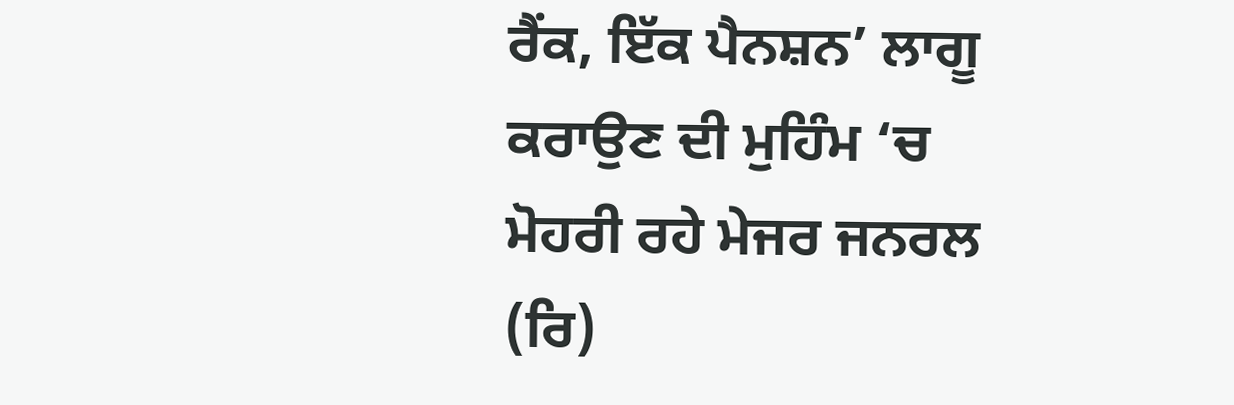ਰੈਂਕ, ਇੱਕ ਪੈਨਸ਼ਨ’ ਲਾਗੂ ਕਰਾਉਣ ਦੀ ਮੁਹਿੰਮ ‘ਚ ਮੋਹਰੀ ਰਹੇ ਮੇਜਰ ਜਨਰਲ (ਰਿ)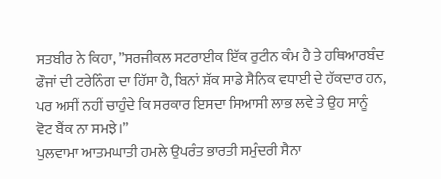ਸਤਬੀਰ ਨੇ ਕਿਹਾ, ”ਸਰਜੀਕਲ ਸਟਰਾਈਕ ਇੱਕ ਰੁਟੀਨ ਕੰਮ ਹੈ ਤੇ ਹਥਿਆਰਬੰਦ ਫੌਜਾਂ ਦੀ ਟਰੇਨਿੰਗ ਦਾ ਹਿੱਸਾ ਹੈ, ਬਿਨਾਂ ਸ਼ੱਕ ਸਾਡੇ ਸੈਨਿਕ ਵਧਾਈ ਦੇ ਹੱਕਦਾਰ ਹਨ, ਪਰ ਅਸੀਂ ਨਹੀਂ ਚਾਹੁੰਦੇ ਕਿ ਸਰਕਾਰ ਇਸਦਾ ਸਿਆਸੀ ਲਾਭ ਲਵੇ ਤੇ ਉਹ ਸਾਨੂੰ ਵੋਟ ਬੈਂਕ ਨਾ ਸਮਝੇ।”
ਪੁਲਵਾਮਾ ਆਤਮਘਾਤੀ ਹਮਲੇ ਉਪਰੰਤ ਭਾਰਤੀ ਸਮੁੰਦਰੀ ਸੈਨਾ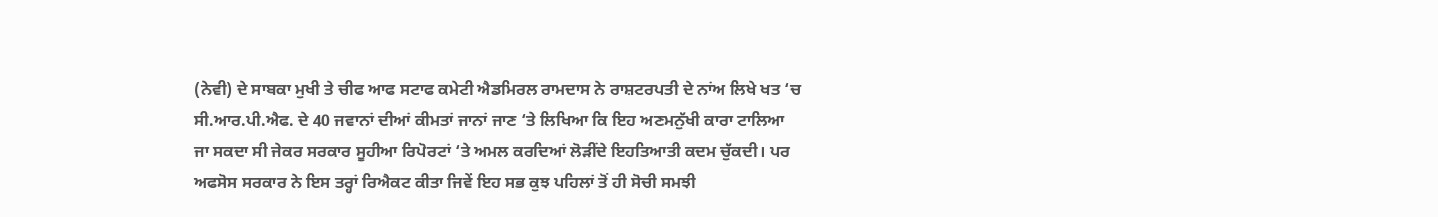(ਨੇਵੀ) ਦੇ ਸਾਬਕਾ ਮੁਖੀ ਤੇ ਚੀਫ ਆਫ ਸਟਾਫ ਕਮੇਟੀ ਐਡਮਿਰਲ ਰਾਮਦਾਸ ਨੇ ਰਾਸ਼ਟਰਪਤੀ ਦੇ ਨਾਂਅ ਲਿਖੇ ਖਤ ‘ਚ ਸੀ.ਆਰ.ਪੀ.ਐਫ. ਦੇ 40 ਜਵਾਨਾਂ ਦੀਆਂ ਕੀਮਤਾਂ ਜਾਨਾਂ ਜਾਣ ‘ਤੇ ਲਿਖਿਆ ਕਿ ਇਹ ਅਣਮਨੁੱਖੀ ਕਾਰਾ ਟਾਲਿਆ ਜਾ ਸਕਦਾ ਸੀ ਜੇਕਰ ਸਰਕਾਰ ਸੂਹੀਆ ਰਿਪੋਰਟਾਂ ‘ਤੇ ਅਮਲ ਕਰਦਿਆਂ ਲੋੜੀਂਦੇ ਇਹਤਿਆਤੀ ਕਦਮ ਚੁੱਕਦੀ। ਪਰ ਅਫਸੋਸ ਸਰਕਾਰ ਨੇ ਇਸ ਤਰ੍ਹਾਂ ਰਿਐਕਟ ਕੀਤਾ ਜਿਵੇਂ ਇਹ ਸਭ ਕੁਝ ਪਹਿਲਾਂ ਤੋਂ ਹੀ ਸੋਚੀ ਸਮਝੀ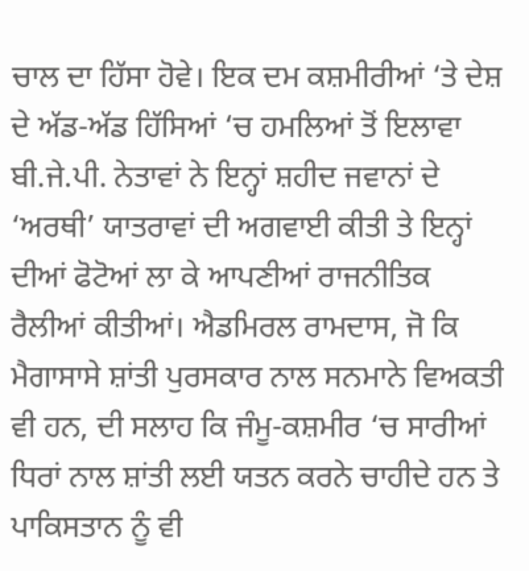ਚਾਲ ਦਾ ਹਿੱਸਾ ਹੋਵੇ। ਇਕ ਦਮ ਕਸ਼ਮੀਰੀਆਂ ‘ਤੇ ਦੇਸ਼ ਦੇ ਅੱਡ-ਅੱਡ ਹਿੱਸਿਆਂ ‘ਚ ਹਮਲਿਆਂ ਤੋਂ ਇਲਾਵਾ ਬੀ.ਜੇ.ਪੀ. ਨੇਤਾਵਾਂ ਨੇ ਇਨ੍ਹਾਂ ਸ਼ਹੀਦ ਜਵਾਨਾਂ ਦੇ ‘ਅਰਥੀ’ ਯਾਤਰਾਵਾਂ ਦੀ ਅਗਵਾਈ ਕੀਤੀ ਤੇ ਇਨ੍ਹਾਂ ਦੀਆਂ ਫੋਟੋਆਂ ਲਾ ਕੇ ਆਪਣੀਆਂ ਰਾਜਨੀਤਿਕ ਰੈਲੀਆਂ ਕੀਤੀਆਂ। ਐਡਮਿਰਲ ਰਾਮਦਾਸ, ਜੋ ਕਿ ਮੈਗਾਸਾਸੇ ਸ਼ਾਂਤੀ ਪੁਰਸਕਾਰ ਨਾਲ ਸਨਮਾਨੇ ਵਿਅਕਤੀ ਵੀ ਹਨ, ਦੀ ਸਲਾਹ ਕਿ ਜੰਮੂ-ਕਸ਼ਮੀਰ ‘ਚ ਸਾਰੀਆਂ ਧਿਰਾਂ ਨਾਲ ਸ਼ਾਂਤੀ ਲਈ ਯਤਨ ਕਰਨੇ ਚਾਹੀਦੇ ਹਨ ਤੇ ਪਾਕਿਸਤਾਨ ਨੂੰ ਵੀ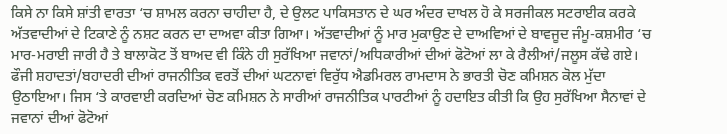ਕਿਸੇ ਨਾ ਕਿਸੇ ਸ਼ਾਂਤੀ ਵਾਰਤਾ ‘ਚ ਸ਼ਾਮਲ ਕਰਨਾ ਚਾਹੀਦਾ ਹੈ, ਦੇ ਉਲਟ ਪਾਕਿਸਤਾਨ ਦੇ ਘਰ ਅੰਦਰ ਦਾਖਲ ਹੋ ਕੇ ਸਰਜੀਕਲ ਸਟਰਾਈਕ ਕਰਕੇ ਅੱਤਵਾਦੀਆਂ ਦੇ ਟਿਕਾਣੇ ਨੂੰ ਨਸ਼ਟ ਕਰਨ ਦਾ ਦਾਅਵਾ ਕੀਤਾ ਗਿਆ। ਅੱਤਵਾਦੀਆਂ ਨੂੰ ਮਾਰ ਮੁਕਾਉਣ ਦੇ ਦਾਅਵਿਆਂ ਦੇ ਬਾਵਜੂਦ ਜੰਮੂ-ਕਸ਼ਮੀਰ ‘ਚ ਮਾਰ-ਮਰਾਈ ਜਾਰੀ ਹੈ ਤੇ ਬਾਲਾਕੋਟ ਤੋਂ ਬਾਅਦ ਵੀ ਕਿੰਨੇ ਹੀ ਸੁਰੱਖਿਆ ਜਵਾਨਾਂ/ਅਧਿਕਾਰੀਆਂ ਦੀਆਂ ਫੋਟੋਆਂ ਲਾ ਕੇ ਰੈਲੀਆਂ/ਜਲੂਸ ਕੱਢੇ ਗਏ। ਫੌਜੀ ਸ਼ਹਾਦਤਾਂ/ਬਹਾਦਰੀ ਦੀਆਂ ਰਾਜਨੀਤਿਕ ਵਰਤੋਂ ਦੀਆਂ ਘਟਨਾਵਾਂ ਵਿਰੁੱਧ ਐਡਮਿਰਲ ਰਾਮਦਾਸ ਨੇ ਭਾਰਤੀ ਚੋਣ ਕਮਿਸ਼ਨ ਕੋਲ ਮੁੱਦਾ ਉਠਾਇਆ। ਜਿਸ ‘ਤੇ ਕਾਰਵਾਈ ਕਰਦਿਆਂ ਚੋਣ ਕਮਿਸ਼ਨ ਨੇ ਸਾਰੀਆਂ ਰਾਜਨੀਤਿਕ ਪਾਰਟੀਆਂ ਨੂੰ ਹਦਾਇਤ ਕੀਤੀ ਕਿ ਉਹ ਸੁਰੱਖਿਆ ਸੈਨਾਵਾਂ ਦੇ ਜਵਾਨਾਂ ਦੀਆਂ ਫੋਟੋਆਂ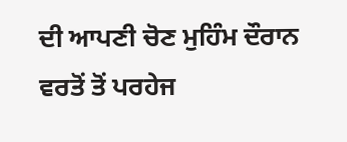ਦੀ ਆਪਣੀ ਚੋਣ ਮੁਹਿੰਮ ਦੌਰਾਨ ਵਰਤੋਂ ਤੋਂ ਪਰਹੇਜ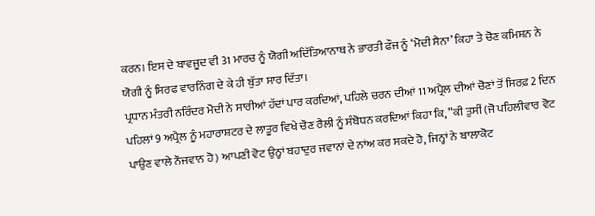ਕਰਨ। ਇਸ ਦੇ ਬਾਵਜੂਦ ਵੀ 31 ਮਾਰਚ ਨੂੰ ਯੋਗੀ ਅਦਿੱਤਿਆਨਾਥ ਨੇ ਭਾਰਤੀ ਫੌਜ ਨੂੰ ‘ਮੋਦੀ ਸੈਨਾ’ ਕਿਹਾ ਤੇ ਚੋਣ ਕਮਿਸ਼ਨ ਨੇ ਯੋਗੀ ਨੂੰ ਸਿਰਫ ਵਾਰਨਿੰਗ ਦੇ ਕੇ ਹੀ ਬੁੱਤਾ ਸਾਰ ਦਿੱਤਾ।
ਪ੍ਰਧਾਨ ਮੰਤਰੀ ਨਰਿੰਦਰ ਮੋਦੀ ਨੇ ਸਾਰੀਆਂ ਹੱਦਾਂ ਪਾਰ ਕਰਦਿਆਂ, ਪਹਿਲੇ ਚਰਨ ਦੀਆਂ 11 ਅਪ੍ਰੈਲ ਦੀਆਂ ਚੋਣਾਂ ਤੋਂ ਸਿਰਫ਼ 2 ਦਿਨ ਪਹਿਲਾਂ 9 ਅਪ੍ਰੈਲ ਨੂੰ ਮਹਾਰਾਸ਼ਟਰ ਦੇ ਲਾਤੂਰ ਵਿਖੇ ਚੋਣ ਰੈਲੀ ਨੂੰ ਸੰਬੋਧਨ ਕਰਦਿਆਂ ਕਿਹਾ ਕਿ, ”ਕੀ ਤੁਸੀਂ (ਜੋ ਪਹਿਲੀਵਾਰ ਵੋਟ ਪਾਉਣ ਵਾਲੇ ਨੌਜਵਾਨ ਹੋ) ਆਪਣੀ ਵੋਟ ਉਨ੍ਹਾਂ ਬਹਾਦੁਰ ਜਵਾਨਾਂ ਦੇ ਨਾਂਅ ਕਰ ਸਕਦੇ ਹੋ, ਜਿਨ੍ਹਾਂ ਨੇ ਬਾਲਾਕੋਟ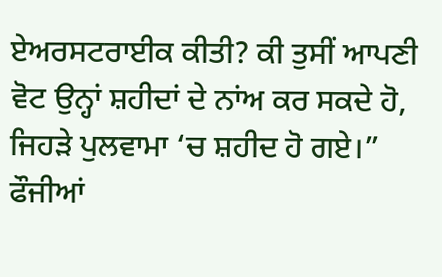ਏਅਰਸਟਰਾਈਕ ਕੀਤੀ? ਕੀ ਤੁਸੀਂ ਆਪਣੀ ਵੋਟ ਉਨ੍ਹਾਂ ਸ਼ਹੀਦਾਂ ਦੇ ਨਾਂਅ ਕਰ ਸਕਦੇ ਹੋ, ਜਿਹੜੇ ਪੁਲਵਾਮਾ ‘ਚ ਸ਼ਹੀਦ ਹੋ ਗਏ।” ਫੌਜੀਆਂ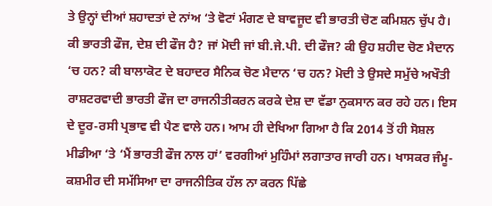ਤੇ ਉਨ੍ਹਾਂ ਦੀਆਂ ਸ਼ਹਾਦਤਾਂ ਦੇ ਨਾਂਅ ‘ਤੇ ਵੋਟਾਂ ਮੰਗਣ ਦੇ ਬਾਵਜੂਦ ਵੀ ਭਾਰਤੀ ਚੋਣ ਕਮਿਸ਼ਨ ਚੁੱਪ ਹੈ। ਕੀ ਭਾਰਤੀ ਫੌਜ, ਦੇਸ਼ ਦੀ ਫੌਜ ਹੈ? ਜਾਂ ਮੋਦੀ ਜਾਂ ਬੀ.ਜੇ.ਪੀ. ਦੀ ਫੌਜ? ਕੀ ਉਹ ਸ਼ਹੀਦ ਚੋਣ ਮੈਦਾਨ ‘ਚ ਹਨ? ਕੀ ਬਾਲਾਕੋਟ ਦੇ ਬਹਾਦਰ ਸੈਨਿਕ ਚੋਣ ਮੈਦਾਨ ‘ਚ ਹਨ? ਮੋਦੀ ਤੇ ਉਸਦੇ ਸਮੁੱਚੇ ਅਖੌਤੀ ਰਾਸ਼ਟਰਵਾਦੀ ਭਾਰਤੀ ਫੌਜ ਦਾ ਰਾਜਨੀਤੀਕਰਨ ਕਰਕੇ ਦੇਸ਼ ਦਾ ਵੱਡਾ ਨੁਕਸਾਨ ਕਰ ਰਹੇ ਹਨ। ਇਸ ਦੇ ਦੂਰ-ਰਸੀ ਪ੍ਰਭਾਵ ਵੀ ਪੈਣ ਵਾਲੇ ਹਨ। ਆਮ ਹੀ ਦੇਖਿਆ ਗਿਆ ਹੈ ਕਿ 2014 ਤੋਂ ਹੀ ਸੋਸ਼ਲ ਮੀਡੀਆ ‘ਤੇ ‘ਮੈਂ ਭਾਰਤੀ ਫੌਜ ਨਾਲ ਹਾਂ’ ਵਰਗੀਆਂ ਮੁਹਿੰਮਾਂ ਲਗਾਤਾਰ ਜਾਰੀ ਹਨ। ਖਾਸਕਰ ਜੰਮੂ-ਕਸ਼ਮੀਰ ਦੀ ਸਮੱਸਿਆ ਦਾ ਰਾਜਨੀਤਿਕ ਹੱਲ ਨਾ ਕਰਨ ਪਿੱਛੇ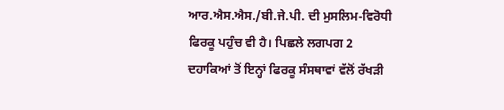ਆਰ.ਐਸ.ਐਸ./ਬੀ.ਜੇ.ਪੀ. ਦੀ ਮੁਸਲਿਮ-ਵਿਰੋਧੀ ਫਿਰਕੂ ਪਹੁੰਚ ਵੀ ਹੈ। ਪਿਛਲੇ ਲਗਪਗ 2 ਦਹਾਕਿਆਂ ਤੋਂ ਇਨ੍ਹਾਂ ਫਿਰਕੂ ਸੰਸਥਾਵਾਂ ਵੱਲੋਂ ਰੱਖੜੀ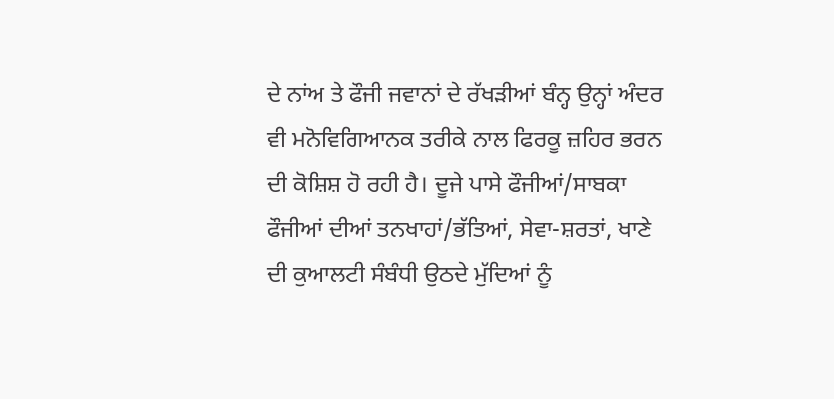ਦੇ ਨਾਂਅ ਤੇ ਫੌਜੀ ਜਵਾਨਾਂ ਦੇ ਰੱਖੜੀਆਂ ਬੰਨ੍ਹ ਉਨ੍ਹਾਂ ਅੰਦਰ ਵੀ ਮਨੋਵਿਗਿਆਨਕ ਤਰੀਕੇ ਨਾਲ ਫਿਰਕੂ ਜ਼ਹਿਰ ਭਰਨ ਦੀ ਕੋਸ਼ਿਸ਼ ਹੋ ਰਹੀ ਹੈ। ਦੂਜੇ ਪਾਸੇ ਫੌਜੀਆਂ/ਸਾਬਕਾ ਫੌਜੀਆਂ ਦੀਆਂ ਤਨਖਾਹਾਂ/ਭੱਤਿਆਂ, ਸੇਵਾ-ਸ਼ਰਤਾਂ, ਖਾਣੇ ਦੀ ਕੁਆਲਟੀ ਸੰਬੰਧੀ ਉਠਦੇ ਮੁੱਦਿਆਂ ਨੂੰ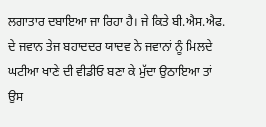ਲਗਾਤਾਰ ਦਬਾਇਆ ਜਾ ਰਿਹਾ ਹੈ। ਜੇ ਕਿਤੇ ਬੀ.ਐਸ.ਐਫ. ਦੇ ਜਵਾਨ ਤੇਜ ਬਹਾਦਦਰ ਯਾਦਵ ਨੇ ਜਵਾਨਾਂ ਨੂੰ ਮਿਲਦੇ ਘਟੀਆ ਖਾਣੇ ਦੀ ਵੀਡੀਓ ਬਣਾ ਕੇ ਮੁੱਦਾ ਉਠਾਇਆ ਤਾਂ ਉਸ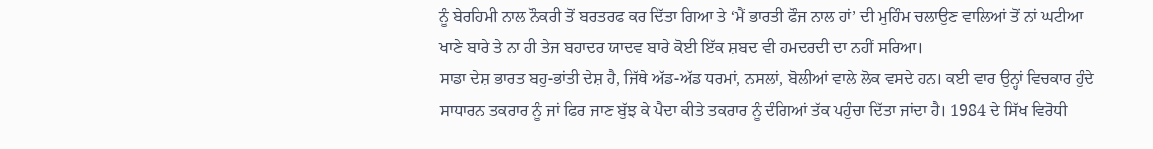ਨੂੰ ਬੇਰਹਿਮੀ ਨਾਲ ਨੌਕਰੀ ਤੋਂ ਬਰਤਰਫ ਕਰ ਦਿੱਤਾ ਗਿਆ ਤੇ ‘ਮੈਂ ਭਾਰਤੀ ਫੌਜ ਨਾਲ ਹਾਂ’ ਦੀ ਮੁਹਿੰਮ ਚਲਾਉਣ ਵਾਲਿਆਂ ਤੋਂ ਨਾਂ ਘਟੀਆ ਖਾਣੇ ਬਾਰੇ ਤੇ ਨਾ ਹੀ ਤੇਜ ਬਹਾਦਰ ਯਾਦਵ ਬਾਰੇ ਕੋਈ ਇੱਕ ਸ਼ਬਦ ਵੀ ਹਮਦਰਦੀ ਦਾ ਨਹੀਂ ਸਰਿਆ।
ਸਾਡਾ ਦੇਸ਼ ਭਾਰਤ ਬਹੁ-ਭਾਂਤੀ ਦੇਸ਼ ਹੈ, ਜਿੱਥੇ ਅੱਡ-ਅੱਡ ਧਰਮਾਂ, ਨਸਲਾਂ, ਬੋਲੀਆਂ ਵਾਲੇ ਲੋਕ ਵਸਦੇ ਹਨ। ਕਈ ਵਾਰ ਉਨ੍ਹਾਂ ਵਿਚਕਾਰ ਹੁੰਦੇ ਸਾਧਾਰਨ ਤਕਰਾਰ ਨੂੰ ਜਾਂ ਫਿਰ ਜਾਣ ਬੁੱਝ ਕੇ ਪੈਦਾ ਕੀਤੇ ਤਕਰਾਰ ਨੂੰ ਦੰਗਿਆਂ ਤੱਕ ਪਹੁੰਚਾ ਦਿੱਤਾ ਜਾਂਦਾ ਹੈ। 1984 ਦੇ ਸਿੱਖ ਵਿਰੋਧੀ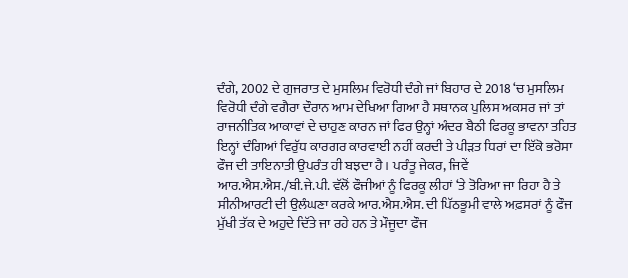ਦੰਗੇ, 2002 ਦੇ ਗੁਜਰਾਤ ਦੇ ਮੁਸਲਿਮ ਵਿਰੋਧੀ ਦੰਗੇ ਜਾਂ ਬਿਹਾਰ ਦੇ 2018 ‘ਚ ਮੁਸਲਿਮ ਵਿਰੋਧੀ ਦੰਗੇ ਵਗੈਰਾ ਦੌਰਾਨ ਆਮ ਦੇਖਿਆ ਗਿਆ ਹੈ ਸਥਾਨਕ ਪੁਲਿਸ ਅਕਸਰ ਜਾਂ ਤਾਂ ਰਾਜਨੀਤਿਕ ਆਕਾਵਾਂ ਦੇ ਚਾਹੁਣ ਕਾਰਨ ਜਾਂ ਫਿਰ ਉਨ੍ਹਾਂ ਅੰਦਰ ਬੈਠੀ ਫਿਰਕੂ ਭਾਵਨਾ ਤਹਿਤ ਇਨ੍ਹਾਂ ਦੰਗਿਆਂ ਵਿਰੁੱਧ ਕਾਰਗਰ ਕਾਰਵਾਈ ਨਹੀਂ ਕਰਦੀ ਤੇ ਪੀੜਤ ਧਿਰਾਂ ਦਾ ਇੱਕੋ ਭਰੋਸਾ ਫੌਜ ਦੀ ਤਾਇਨਾਤੀ ਉਪਰੰਤ ਹੀ ਬਝਦਾ ਹੈ। ਪਰੰਤੂ ਜੇਕਰ, ਜਿਵੇਂ ਆਰ.ਐਸ.ਐਸ./ਬੀ.ਜੇ.ਪੀ. ਵੱਲੋਂ ਫੌਜੀਆਂ ਨੂੰ ਫਿਰਕੂ ਲੀਹਾਂ ‘ਤੇ ਤੋਰਿਆ ਜਾ ਰਿਹਾ ਹੈ ਤੇ ਸੀਨੀਆਰਟੀ ਦੀ ਉਲੰਘਣਾ ਕਰਕੇ ਆਰ.ਐਸ.ਐਸ. ਦੀ ਪਿੱਠਭੂਮੀ ਵਾਲੇ ਅਫ਼ਸਰਾਂ ਨੂੰ ਫੌਜ ਮੁੱਖੀ ਤੱਕ ਦੇ ਅਹੁਦੇ ਦਿੱਤੇ ਜਾ ਰਹੇ ਹਨ ਤੇ ਮੌਜੂਦਾ ਫੌਜ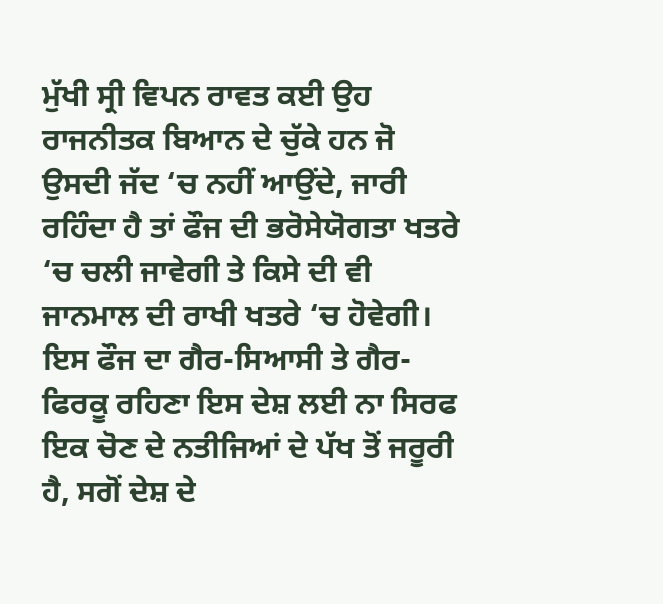ਮੁੱਖੀ ਸ੍ਰੀ ਵਿਪਨ ਰਾਵਤ ਕਈ ਉਹ ਰਾਜਨੀਤਕ ਬਿਆਨ ਦੇ ਚੁੱਕੇ ਹਨ ਜੋ ਉਸਦੀ ਜੱਦ ‘ਚ ਨਹੀਂ ਆਉਂਦੇ, ਜਾਰੀ ਰਹਿੰਦਾ ਹੈ ਤਾਂ ਫੌਜ ਦੀ ਭਰੋਸੇਯੋਗਤਾ ਖਤਰੇ ‘ਚ ਚਲੀ ਜਾਵੇਗੀ ਤੇ ਕਿਸੇ ਦੀ ਵੀ ਜਾਨਮਾਲ ਦੀ ਰਾਖੀ ਖਤਰੇ ‘ਚ ਹੋਵੇਗੀ। ਇਸ ਫੌਜ ਦਾ ਗੈਰ-ਸਿਆਸੀ ਤੇ ਗੈਰ-ਫਿਰਕੂ ਰਹਿਣਾ ਇਸ ਦੇਸ਼ ਲਈ ਨਾ ਸਿਰਫ ਇਕ ਚੋਣ ਦੇ ਨਤੀਜਿਆਂ ਦੇ ਪੱਖ ਤੋਂ ਜਰੂਰੀ ਹੈ, ਸਗੋਂ ਦੇਸ਼ ਦੇ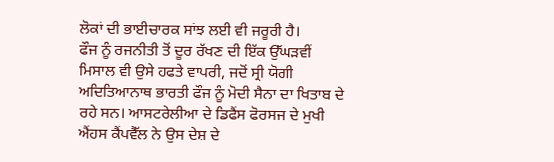ਲੋਕਾਂ ਦੀ ਭਾਈਚਾਰਕ ਸਾਂਝ ਲਈ ਵੀ ਜਰੂਰੀ ਹੈ।
ਫੌਜ ਨੂੰ ਰਜਨੀਤੀ ਤੋਂ ਦੂਰ ਰੱਖਣ ਦੀ ਇੱਕ ਉੱਘੜਵੀਂ ਮਿਸਾਲ ਵੀ ਉਸੇ ਹਫਤੇ ਵਾਪਰੀ, ਜਦੋਂ ਸ੍ਰੀ ਯੋਗੀ ਅਦਿਤਿਆਨਾਥ ਭਾਰਤੀ ਫੌਜ ਨੂੰ ਮੋਦੀ ਸੈਨਾ ਦਾ ਖਿਤਾਬ ਦੇ ਰਹੇ ਸਨ। ਆਸਟਰੇਲੀਆ ਦੇ ਡਿਫੈਂਸ ਫੋਰਸਜ ਦੇ ਮੁਖੀ ਐਂਹਸ ਕੈਂਪਵੈੱਲ ਨੇ ਉਸ ਦੇਸ਼ ਦੇ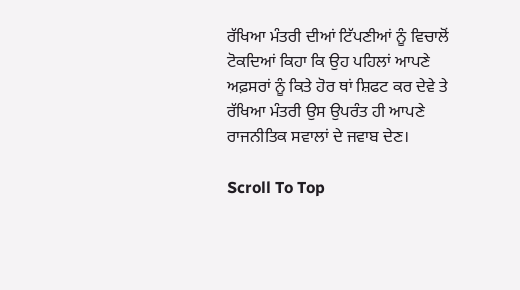ਰੱਖਿਆ ਮੰਤਰੀ ਦੀਆਂ ਟਿੱਪਣੀਆਂ ਨੂੰ ਵਿਚਾਲੋਂ ਟੋਕਦਿਆਂ ਕਿਹਾ ਕਿ ਉਹ ਪਹਿਲਾਂ ਆਪਣੇ ਅਫ਼ਸਰਾਂ ਨੂੰ ਕਿਤੇ ਹੋਰ ਥਾਂ ਸ਼ਿਫਟ ਕਰ ਦੇਵੇ ਤੇ ਰੱਖਿਆ ਮੰਤਰੀ ਉਸ ਉਪਰੰਤ ਹੀ ਆਪਣੇ ਰਾਜਨੀਤਿਕ ਸਵਾਲਾਂ ਦੇ ਜਵਾਬ ਦੇਣ।

Scroll To Top